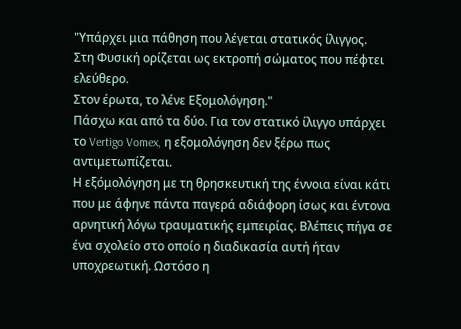"Υπάρχει μια πάθηση που λέγεται στατικός ίλιγγος.
Στη Φυσική ορίζεται ως εκτροπή σώματος που πέφτει ελεύθερο.
Στον έρωτα, το λένε Εξομολόγηση."
Πάσχω και από τα δύο. Για τον στατικό ίλιγγο υπάρχει το Vertigo Vomex, η εξομολόγηση δεν ξέρω πως αντιμετωπίζεται.
Η εξόμολόγηση με τη θρησκευτική της έννοια είναι κάτι που με άφηνε πάντα παγερά αδιάφορη ίσως και έντονα αρνητική λόγω τραυματικής εμπειρίας. Βλέπεις πήγα σε ένα σχολείο στο οποίο η διαδικασία αυτή ήταν υποχρεωτική. Ωστόσο η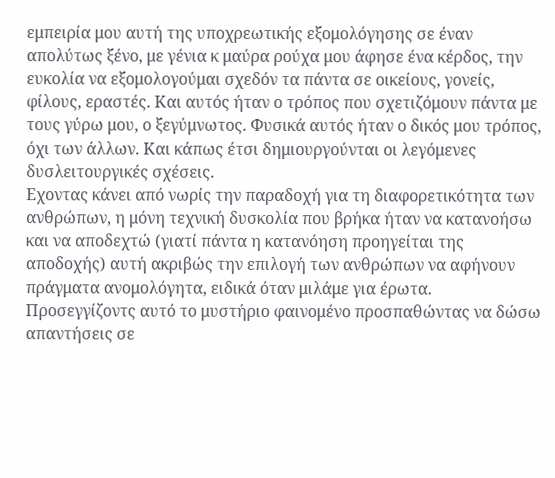εμπειρία μου αυτή της υποχρεωτικής εξομολόγησης σε έναν απολύτως ξένο, με γένια κ μαύρα ρούχα μου άφησε ένα κέρδος, την ευκολία να εξομολογούμαι σχεδόν τα πάντα σε οικείους, γονείς, φίλους, εραστές. Και αυτός ήταν ο τρόπος που σχετιζόμουν πάντα με τους γύρω μου, ο ξεγύμνωτος. Φυσικά αυτός ήταν ο δικός μου τρόπος, όχι των άλλων. Και κάπως έτσι δημιουργούνται οι λεγόμενες δυσλειτουργικές σχέσεις.
Εχοντας κάνει από νωρίς την παραδοχή για τη διαφορετικότητα των ανθρώπων, η μόνη τεχνική δυσκολία που βρήκα ήταν να κατανοήσω και να αποδεχτώ (γιατί πάντα η κατανόηση προηγείται της αποδοχής) αυτή ακριβώς την επιλογή των ανθρώπων να αφήνουν πράγματα ανομολόγητα, ειδικά όταν μιλάμε για έρωτα. Προσεγγίζοντς αυτό το μυστήριο φαινομένο προσπαθώντας να δώσω απαντήσεις σε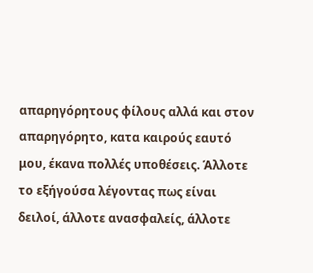απαρηγόρητους φίλους αλλά και στον απαρηγόρητο, κατα καιρούς εαυτό μου, έκανα πολλές υποθέσεις. Άλλοτε το εξήγούσα λέγοντας πως είναι δειλοί, άλλοτε ανασφαλείς, άλλοτε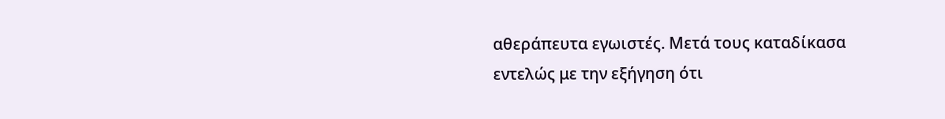αθεράπευτα εγωιστές. Μετά τους καταδίκασα εντελώς με την εξήγηση ότι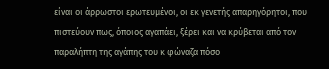είναι οι άρρωστοι ερωτευμένοι, οι εκ γενετής απαρηγόρητοι, που πιστεύουν πως, όποιος αγαπάει, ξέρει και να κρύβεται από τον παραλήπτη της αγάπης του κ φώναζα πόσο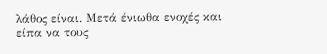λάθος είναι. Μετά ένιωθα ενοχές και είπα να τους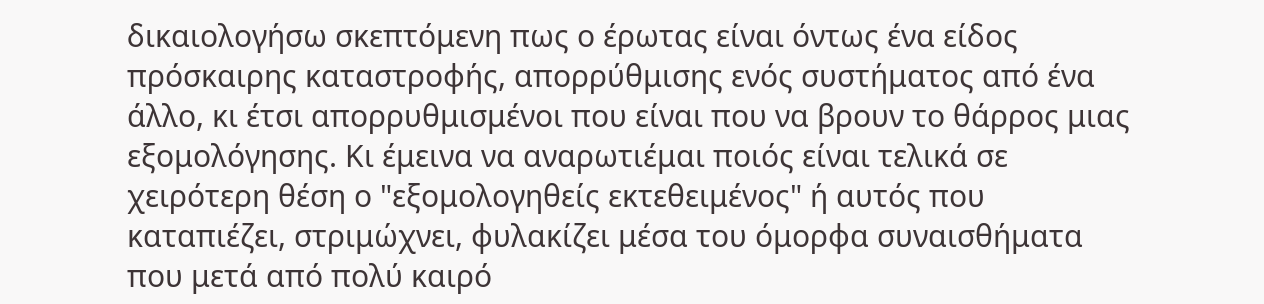δικαιολογήσω σκεπτόμενη πως ο έρωτας είναι όντως ένα είδος πρόσκαιρης καταστροφής, απορρύθμισης ενός συστήματος από ένα άλλο, κι έτσι απορρυθμισμένοι που είναι που να βρουν το θάρρος μιας εξομολόγησης. Κι έμεινα να αναρωτιέμαι ποιός είναι τελικά σε χειρότερη θέση ο "εξομολογηθείς εκτεθειμένος" ή αυτός που καταπιέζει, στριμώχνει, φυλακίζει μέσα του όμορφα συναισθήματα που μετά από πολύ καιρό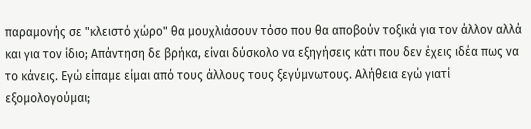παραμονής σε "κλειστό χώρο" θα μουχλιάσουν τόσο που θα αποβούν τοξικά για τον άλλον αλλά και για τον ίδιο; Απάντηση δε βρήκα, είναι δύσκολο να εξηγήσεις κάτι που δεν έχεις ιδέα πως να το κάνεις. Εγώ είπαμε είμαι από τους άλλους τους ξεγύμνωτους. Αλήθεια εγώ γιατί εξομολογούμαι;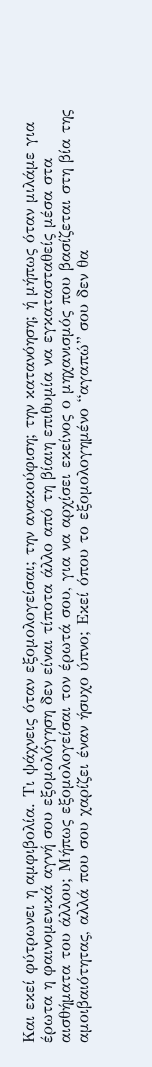Και εκεί φύτρωνει η αμφιβολία. Τι ψάχνεις όταν εξομολογείσαι; την ανακούφιση; την κατανόηση; ή μήπως όταν μιλάμε για έρωτα η φαινομενικά αγνή σου εξομολόγηση δεν είναι τίποτα άλλο από τη βίαιη επιθυμία να εγκατασταθείς μέσα στα αισθήματα του άλλου; Μήπως εξομολογείσαι τον έρωτά σου, για να αρχίσει εκείνος ο μηχανισμός που βασίζεται στη βία της αμοιβαιότητας, αλλά που σου χαρίζει έναν ήσυχο ύπνο; Εκεί όπου το εξομολογημένο “αγαπώ” σου δεν θα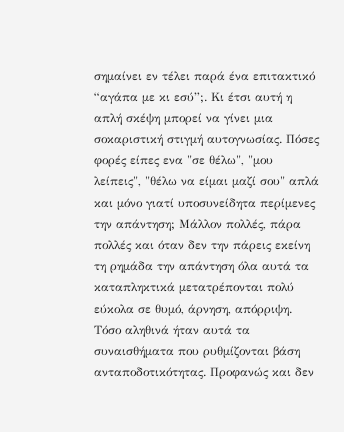σημαίνει εν τέλει παρά ένα επιτακτικό “αγάπα με κι εσύ”;. Κι έτσι αυτή η απλή σκέψη μπορεί να γίνει μια σοκαριστική στιγμή αυτογνωσίας. Πόσες φορές είπες ενα "σε θέλω", "μου λείπεις", "θέλω να είμαι μαζί σου" απλά και μόνο γιατί υποσυνείδητα περίμενες την απάντηση; Μάλλον πολλές, πάρα πολλές και όταν δεν την πάρεις εκείνη τη ρημάδα την απάντηση όλα αυτά τα καταπληκτικά μετατρέπονται πολύ εύκολα σε θυμό, άρνηση, απόρριψη. Τόσο αληθινά ήταν αυτά τα συναισθήματα που ρυθμίζονται βάση ανταποδοτικότητας. Προφανώς και δεν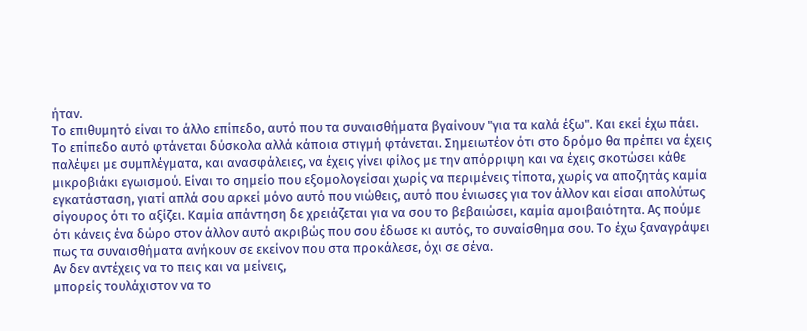ήταν.
Το επιθυμητό είναι το άλλο επίπεδο, αυτό που τα συναισθήματα βγαίνουν "για τα καλά έξω". Και εκεί έχω πάει. Το επίπεδο αυτό φτάνεται δύσκολα αλλά κάποια στιγμή φτάνεται. Σημειωτέον ότι στο δρόμο θα πρέπει να έχεις παλέψει με συμπλέγματα, και ανασφάλειες, να έχεις γίνει φίλος με την απόρριψη και να έχεις σκοτώσει κάθε μικροβιάκι εγωισμού. Είναι το σημείο που εξομολογείσαι χωρίς να περιμένεις τίποτα, χωρίς να αποζητάς καμία εγκατάσταση, γιατί απλά σου αρκεί μόνο αυτό που νιώθεις, αυτό που ένιωσες για τον άλλον και είσαι απολύτως σίγουρος ότι το αξίζει. Καμία απάντηση δε χρειάζεται για να σου το βεβαιώσει, καμία αμοιβαιότητα. Ας πούμε ότι κάνεις ένα δώρο στον άλλον αυτό ακριβώς που σου έδωσε κι αυτός, το συναίσθημα σου. Το έχω ξαναγράψει πως τα συναισθήματα ανήκουν σε εκείνον που στα προκάλεσε, όχι σε σένα.
Αν δεν αντέχεις να το πεις και να μείνεις,
μπορείς τουλάχιστον να το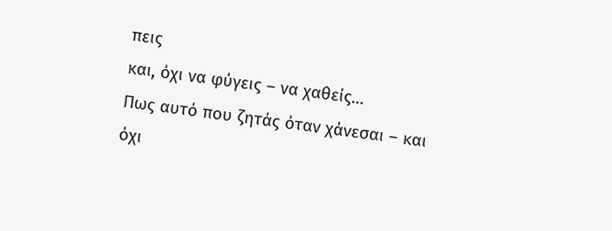πεις
και, όχι να φύγεις – να χαθείς…
Πως αυτό που ζητάς όταν χάνεσαι – και όχι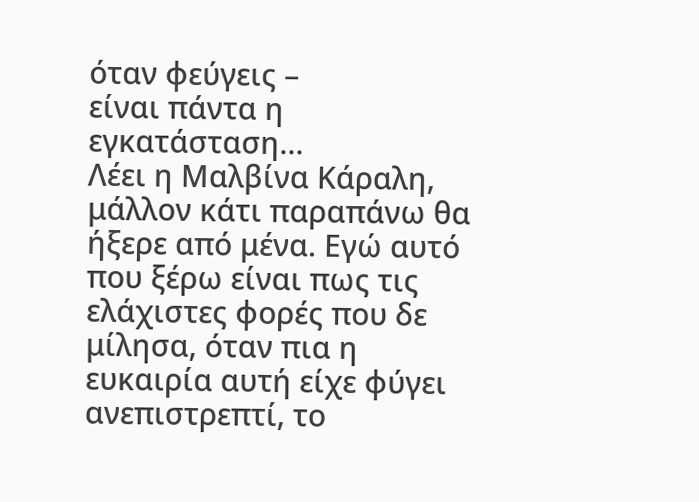όταν φεύγεις –
είναι πάντα η εγκατάσταση…
Λέει η Μαλβίνα Κάραλη, μάλλον κάτι παραπάνω θα ήξερε από μένα. Εγώ αυτό που ξέρω είναι πως τις ελάχιστες φορές που δε μίλησα, όταν πια η ευκαιρία αυτή είχε φύγει ανεπιστρεπτί, το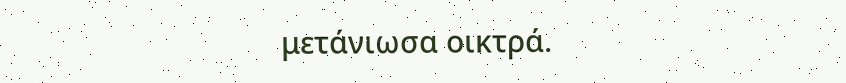μετάνιωσα οικτρά.